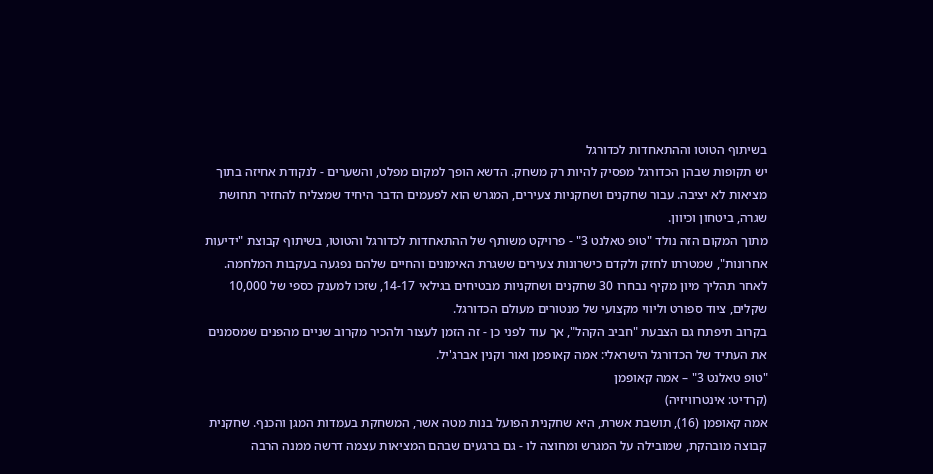בשיתוף הטוטו וההתאחדות לכדורגל
יש תקופות שבהן הכדורגל מפסיק להיות רק משחק. הדשא הופך למקום מפלט, והשערים - לנקודת אחיזה בתוך מציאות לא יציבה. עבור שחקנים ושחקניות צעירים, המגרש הוא לפעמים הדבר היחיד שמצליח להחזיר תחושת שגרה, ביטחון וכיוון.
מתוך המקום הזה נולד "טופ טאלנט 3" - פרויקט משותף של ההתאחדות לכדורגל והטוטו, בשיתוף קבוצת "ידיעות אחרונות", שמטרתו לחזק ולקדם כישרונות צעירים ששגרת האימונים והחיים שלהם נפגעה בעקבות המלחמה. לאחר תהליך מיון מקיף נבחרו 30 שחקנים ושחקניות מבטיחים בגילאי 14-17, שזכו למענק כספי של 10,000 שקלים, ציוד ספורט וליווי מקצועי של מנטורים מעולם הכדורגל.
בקרוב תיפתח גם הצבעת "חביב הקהל", אך עוד לפני כן - זה הזמן לעצור ולהכיר מקרוב שניים מהפנים שמסמנים את העתיד של הכדורגל הישראלי: אמה קאופמן ואור וקנין אברג'יל.
"טופ טאלנט 3" – אמה קאופמן
(קרדיט: אינטרוויזיה)
אמה קאופמן (16), תושבת אשרת, היא שחקנית הפועל בנות מטה אשר, המשחקת בעמדות המגן והכנף. שחקנית קבוצה מובהקת, שמובילה על המגרש ומחוצה לו - גם ברגעים שבהם המציאות עצמה דרשה ממנה הרבה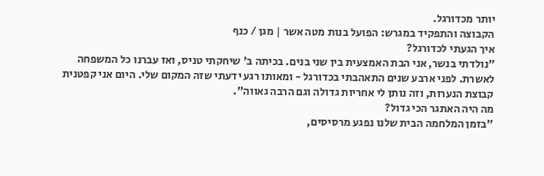יותר מכדורגל.
הקבוצה והתפקיד במגרש: הפועל בנות מטה אשר | מגן / כנף
איך הגעתי לכדורגל?
"נולדתי בנשר, אני הבת האמצעית בין שני בנים. בכיתה ב' שיחקתי טניס, ואז עברנו כל המשפחה לאשרת. לפני ארבע שנים התאהבתי בכדורגל - ומאותו רגע ידעתי שזה המקום שלי. היום אני קפטנית קבוצת הנערות, וזה נותן לי אחריות גדולה וגם הרבה גאווה".
מה היה האתגר הכי גדול?
"בזמן המלחמה הבית שלנו נפגע מרסיסים,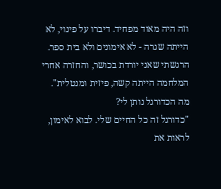וזה היה מאוד מפחיד. דיברו על פינוי, לא הייתה שגרה - לא אימונים ולא בית ספר. הרגשתי שאני יורדת בכושר, והחזרה אחרי המלחמה הייתה קשה, פיזית ומנטלית".
מה הכדורגל נותן לי?
"כדורגל זה כל החיים שלי. לבוא לאימון, לראות את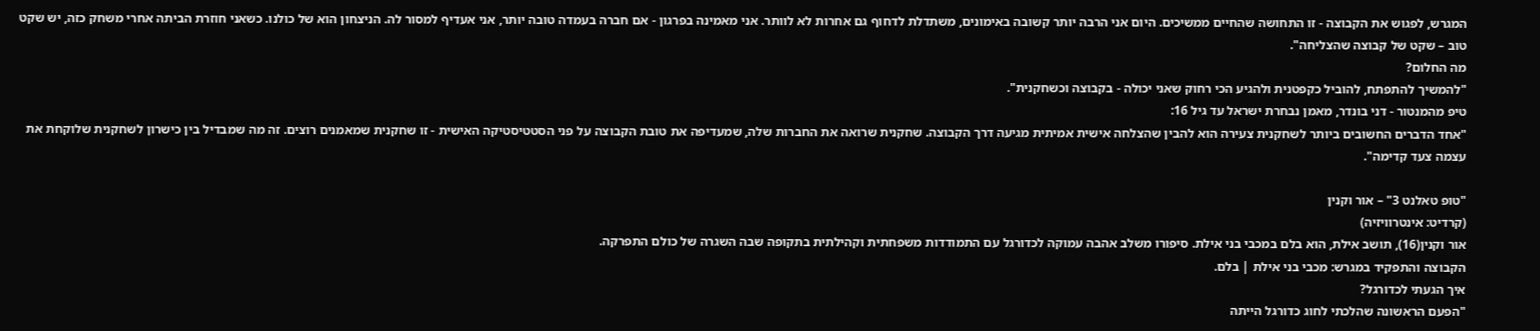המגרש, לפגוש את הקבוצה - זו התחושה שהחיים ממשיכים. היום אני הרבה יותר קשובה באימונים, משתדלת לדחוף גם אחרות לא לוותר. אני מאמינה בפרגון - אם חברה בעמדה טובה יותר, אני אעדיף למסור לה. הניצחון הוא של כולנו. כשאני חוזרת הביתה אחרי משחק כזה, יש שקט טוב – שקט של קבוצה שהצליחה".
מה החלום?
"להמשיך להתפתח, להוביל כקפטנית ולהגיע הכי רחוק שאני יכולה - בקבוצה וכשחקנית".
טיפ מהמנטור - דני בונדר, מאמן נבחרת ישראל עד גיל 16:
"אחד הדברים החשובים ביותר לשחקנית צעירה הוא להבין שהצלחה אישית אמיתית מגיעה דרך הקבוצה. שחקנית שרואה את החברות שלה, שמעדיפה את טובת הקבוצה על פני הסטטיסטיקה האישית - זו שחקנית שמאמנים רוצים. זה מה שמבדיל בין כישרון לשחקנית שלוקחת את עצמה צעד קדימה".

"טופ טאלנט 3" – אור וקנין
(קרדיט: אינטרוויזיה)
אור וקנין(16), תושב אילת, הוא בלם במכבי בני אילת. סיפורו משלב אהבה עמוקה לכדורגל עם התמודדות משפחתית וקהילתית בתקופה שבה השגרה של כולם התפרקה.
הקבוצה והתפקיד במגרש: מכבי בני אילת | בלם.
איך הגעתי לכדורגל?
"הפעם הראשונה שהלכתי לחוג כדורגל הייתה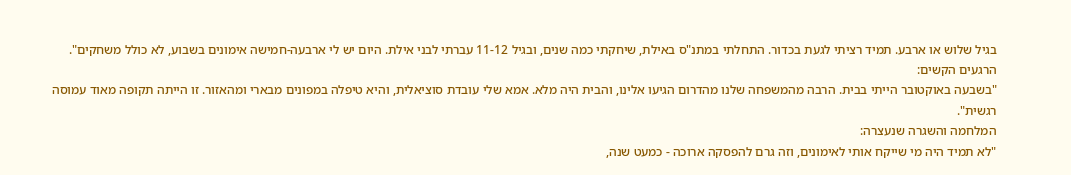בגיל שלוש או ארבע. תמיד רציתי לגעת בכדור. התחלתי במתנ"ס באילת, שיחקתי כמה שנים, ובגיל 11-12 עברתי לבני אילת. היום יש לי ארבעה-חמישה אימונים בשבוע, לא כולל משחקים".
הרגעים הקשים:
"בשבעה באוקטובר הייתי בבית. הרבה מהמשפחה שלנו מהדרום הגיעו אלינו, והבית היה מלא. אמא שלי עובדת סוציאלית, והיא טיפלה במפונים מבארי ומהאזור. זו הייתה תקופה מאוד עמוסה רגשית".
המלחמה והשגרה שנעצרה:
"לא תמיד היה מי שייקח אותי לאימונים, וזה גרם להפסקה ארוכה - כמעט שנה,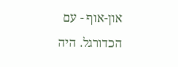און-אוף - עם הכדורגל. היה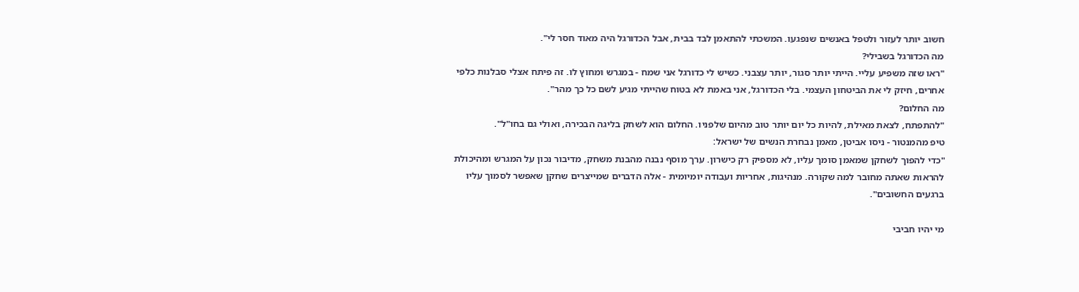חשוב יותר לעזור ולטפל באנשים שנפגעו. המשכתי להתאמן לבד בבית, אבל הכדורגל היה מאוד חסר לי".
מה הכדורגל בשבילי?
"ראו שזה משפיע עליי. הייתי יותר סגור, יותר עצבני. כשיש לי כדורגל אני שמח - במגרש ומחוץ לו. זה פיתח אצלי סבלנות כלפי אחרים, חיזק לי את הביטחון העצמי. בלי הכדורגל, אני באמת לא בטוח שהייתי מגיע לשם כל כך מהר".
מה החלום?
"להתפתח, לצאת מאילת, להיות כל יום יותר טוב מהיום שלפניו. החלום הוא לשחק בליגה הבכירה, ואולי גם בחו"ל".
טיפ מהמנטור - ניסו אביטן, מאמן נבחרת הנשים של ישראל:
"כדי להפוך לשחקן שמאמן סומך עליו, לא מספיק רק כישרון. ערך מוסף נבנה מהבנת משחק, מדיבור נכון על המגרש ומהיכולת להראות שאתה מחובר למה שקורה. מנהיגות, אחריות ועבודה יומיומית - אלה הדברים שמייצרים שחקן שאפשר לסמוך עליו ברגעים החשובים".

מי יהיו חביבי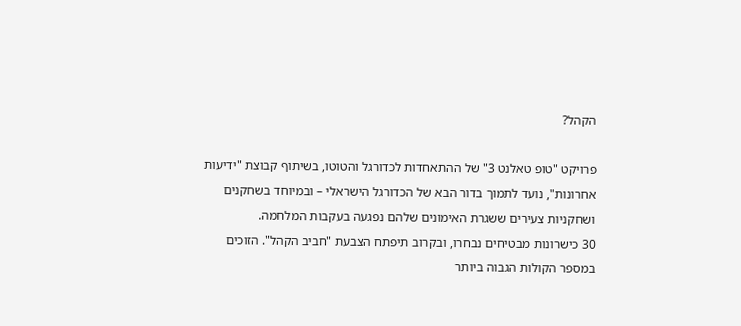הקהל?

פרויקט "טופ טאלנט 3" של ההתאחדות לכדורגל והטוטו, בשיתוף קבוצת "ידיעות אחרונות", נועד לתמוך בדור הבא של הכדורגל הישראלי – ובמיוחד בשחקנים ושחקניות צעירים ששגרת האימונים שלהם נפגעה בעקבות המלחמה.
30 כישרונות מבטיחים נבחרו, ובקרוב תיפתח הצבעת "חביב הקהל". הזוכים במספר הקולות הגבוה ביותר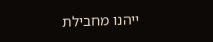ייהנו מחבילת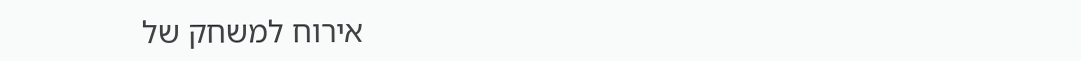אירוח למשחק של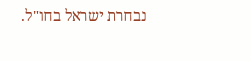נבחרת ישראל בחו"ל.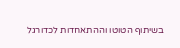בשיתוף הטוטו וההתאחדות לכדורגל